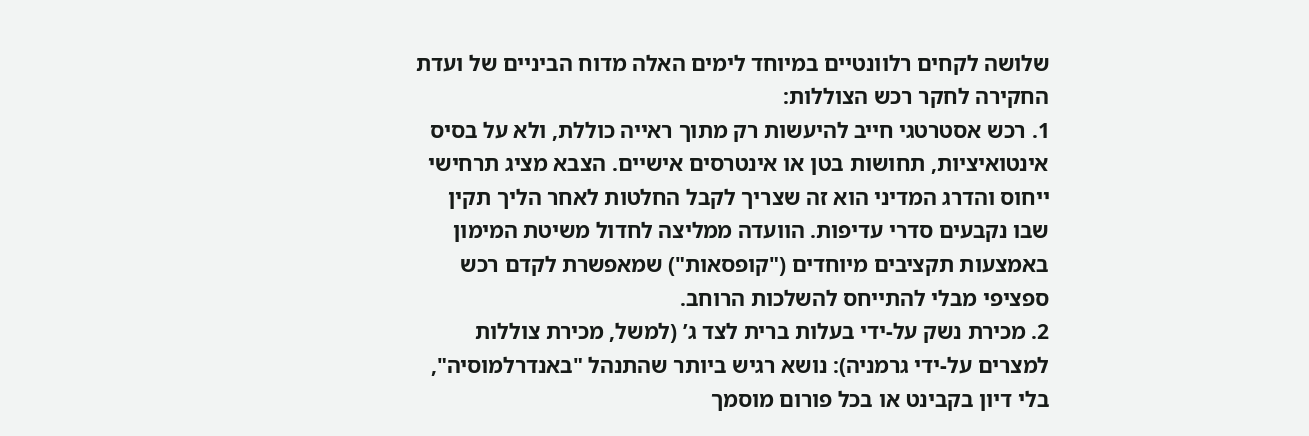שלושה לקחים רלוונטיים במיוחד לימים האלה מדוח הביניים של ועדת החקירה לחקר רכש הצוללות:
1. רכש אסטרטגי חייב להיעשות רק מתוך ראייה כוללת, ולא על בסיס אינטואיציות, תחושות בטן או אינטרסים אישיים. הצבא מציג תרחישי ייחוס והדרג המדיני הוא זה שצריך לקבל החלטות לאחר הליך תקין שבו נקבעים סדרי עדיפות. הוועדה ממליצה לחדול משיטת המימון באמצעות תקציבים מיוחדים ("קופסאות") שמאפשרת לקדם רכש ספציפי מבלי להתייחס להשלכות הרוחב.
2. מכירת נשק על-ידי בעלות ברית לצד ג’ (למשל, מכירת צוללות למצרים על-ידי גרמניה): נושא רגיש ביותר שהתנהל "באנדרלמוסיה", בלי דיון בקבינט או בכל פורום מוסמך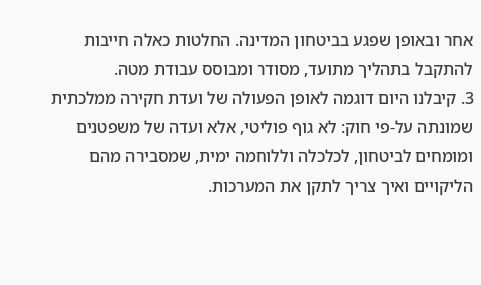אחר ובאופן שפגע בביטחון המדינה. החלטות כאלה חייבות להתקבל בתהליך מתועד, מסודר ומבוסס עבודת מטה.
3. קיבלנו היום דוגמה לאופן הפעולה של ועדת חקירה ממלכתית שמונתה על-פי חוק: לא גוף פוליטי, אלא ועדה של משפטנים ומומחים לביטחון, לכלכלה וללוחמה ימית, שמסבירה מהם הליקויים ואיך צריך לתקן את המערכות.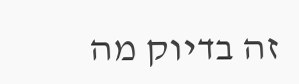זה בדיוק מה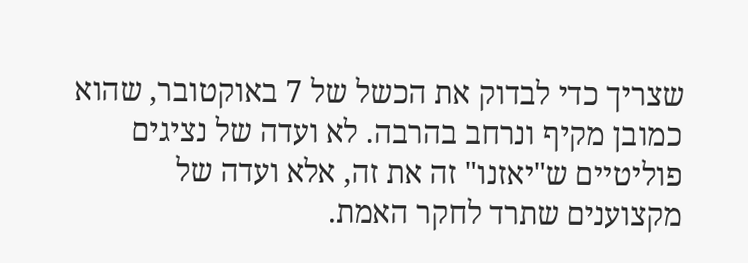שצריך כדי לבדוק את הכשל של 7 באוקטובר, שהוא כמובן מקיף ונרחב בהרבה. לא ועדה של נציגים פוליטיים ש"יאזנו" זה את זה, אלא ועדה של מקצוענים שתרד לחקר האמת.